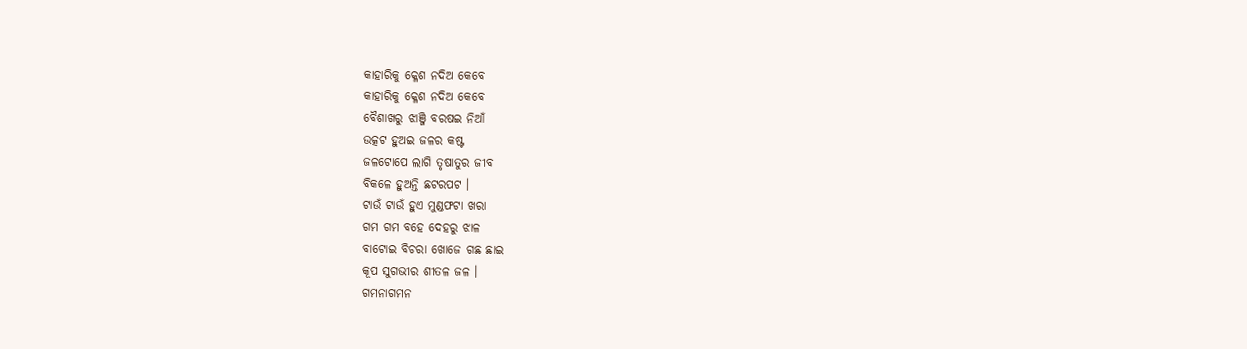କାହାରିକୁ କ୍ଳେଶ ନଦିଅ କେବେ
କାହାରିକୁ କ୍ଳେଶ ନଦିଅ କେବେ
ବୈଶାଖରୁ ଝାଞ୍ଜି ବରଷଇ ନିଆଁ
ଉତ୍କଟ ହୁଅଇ ଜଳର କଷ୍ଟ
ଜଳଟୋପେ ଲାଗି ତୃଷାତୁର ଜୀବ
ବିକଳେ ହୁଅନ୍ତି ଛଟରପଟ ।
ଟାଉଁ ଟାଉଁ ହୁଏ ମୁଣ୍ଡଫଟା ଖରା
ଗମ ଗମ ବହେ ଦେହରୁ ଝାଳ
ବାଟୋଇ ବିଚରା ଖୋଜେ ଗଛ ଛାଇ
କୂପ ସୁଗଭୀର ଶୀତଳ ଜଳ ।
ଗମନାଗମନ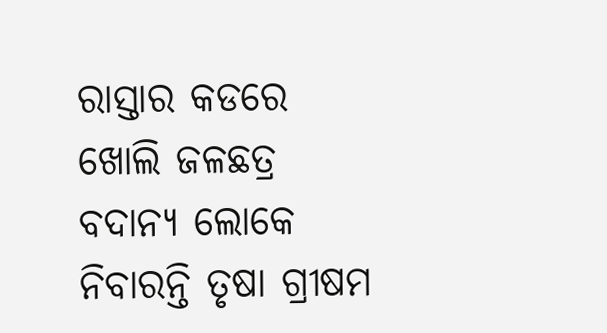ରାସ୍ତାର କଡରେ
ଖୋଲି ଜଳଛତ୍ର ବଦାନ୍ଯ ଲୋକେ
ନିବାରନ୍ତି ତୃଷା ଗ୍ରୀଷମ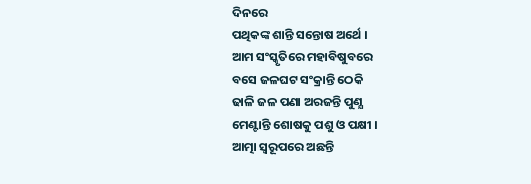ଦିନରେ
ପଥିକଙ୍କ ଶାନ୍ତି ସନ୍ତୋଷ ଅର୍ଥେ ।
ଆମ ସଂସ୍କୃତିରେ ମହାବିଷୁବରେ
ବସେ ଜଳଘଟ ସଂକ୍ରାନ୍ତି ଠେକି
ଢାଳି ଜଳ ପଣା ଅରଜନ୍ତି ପୁଣ୍ଯ
ମେଣ୍ଟାନ୍ତି ଶୋଷକୁ ପଶୁ ଓ ପକ୍ଷୀ ।
ଆତ୍ମା ସ୍ବରୂପରେ ଅଛନ୍ତି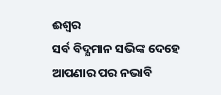ଈଶ୍ୱର
ସର୍ବ ବିଦ୍ଯମାନ ସଭିଙ୍କ ଦେହେ
ଆପଣାର ପର ନଭାବି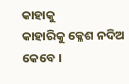କାହାକୁ
କାହାରିକୁ କ୍ଳେଶ ନଦିଅ କେବେ ।